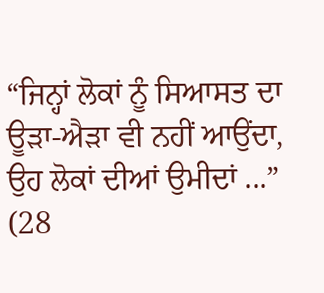“ਜਿਨ੍ਹਾਂ ਲੋਕਾਂ ਨੂੰ ਸਿਆਸਤ ਦਾ ਊੜਾ-ਐੜਾ ਵੀ ਨਹੀਂ ਆਉਂਦਾ, ਉਹ ਲੋਕਾਂ ਦੀਆਂ ਉਮੀਦਾਂ ...”
(28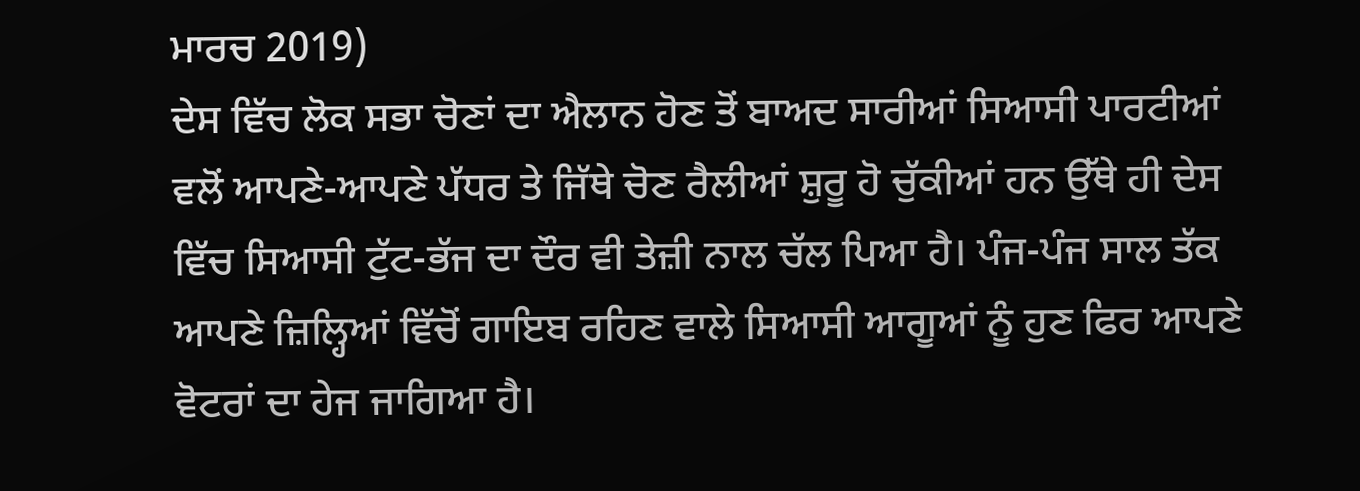ਮਾਰਚ 2019)
ਦੇਸ ਵਿੱਚ ਲੋਕ ਸਭਾ ਚੋਣਾਂ ਦਾ ਐਲਾਨ ਹੋਣ ਤੋਂ ਬਾਅਦ ਸਾਰੀਆਂ ਸਿਆਸੀ ਪਾਰਟੀਆਂ ਵਲੋਂ ਆਪਣੇ-ਆਪਣੇ ਪੱਧਰ ਤੇ ਜਿੱਥੇ ਚੋਣ ਰੈਲੀਆਂ ਸ਼ੁਰੂ ਹੋ ਚੁੱਕੀਆਂ ਹਨ ਉੱਥੇ ਹੀ ਦੇਸ ਵਿੱਚ ਸਿਆਸੀ ਟੁੱਟ-ਭੱਜ ਦਾ ਦੌਰ ਵੀ ਤੇਜ਼ੀ ਨਾਲ ਚੱਲ ਪਿਆ ਹੈ। ਪੰਜ-ਪੰਜ ਸਾਲ ਤੱਕ ਆਪਣੇ ਜ਼ਿਲ੍ਹਿਆਂ ਵਿੱਚੋਂ ਗਾਇਬ ਰਹਿਣ ਵਾਲੇ ਸਿਆਸੀ ਆਗੂਆਂ ਨੂੰ ਹੁਣ ਫਿਰ ਆਪਣੇ ਵੋਟਰਾਂ ਦਾ ਹੇਜ ਜਾਗਿਆ ਹੈ।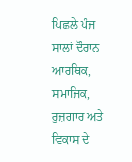ਪਿਛਲੇ ਪੰਜ ਸਾਲਾਂ ਦੌਰਾਨ ਆਰਥਿਕ, ਸਮਾਜਿਕ, ਰੁਜ਼ਗਾਰ ਅਤੇ ਵਿਕਾਸ ਦੇ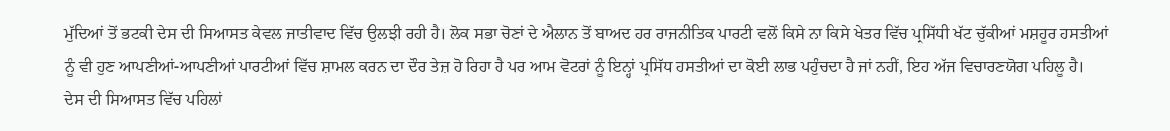ਮੁੱਦਿਆਂ ਤੋਂ ਭਟਕੀ ਦੇਸ ਦੀ ਸਿਆਸਤ ਕੇਵਲ ਜਾਤੀਵਾਦ ਵਿੱਚ ਉਲਝੀ ਰਹੀ ਹੈ। ਲੋਕ ਸਭਾ ਚੋਣਾਂ ਦੇ ਐਲਾਨ ਤੋਂ ਬਾਅਦ ਹਰ ਰਾਜਨੀਤਿਕ ਪਾਰਟੀ ਵਲੋਂ ਕਿਸੇ ਨਾ ਕਿਸੇ ਖੇਤਰ ਵਿੱਚ ਪ੍ਰਸਿੱਧੀ ਖੱਟ ਚੁੱਕੀਆਂ ਮਸ਼ਹੂਰ ਹਸਤੀਆਂ ਨੂੰ ਵੀ ਹੁਣ ਆਪਣੀਆਂ-ਆਪਣੀਆਂ ਪਾਰਟੀਆਂ ਵਿੱਚ ਸ਼ਾਮਲ ਕਰਨ ਦਾ ਦੌਰ ਤੇਜ਼ ਹੋ ਰਿਹਾ ਹੈ ਪਰ ਆਮ ਵੋਟਰਾਂ ਨੂੰ ਇਨ੍ਹਾਂ ਪ੍ਰਸਿੱਧ ਹਸਤੀਆਂ ਦਾ ਕੋਈ ਲਾਭ ਪਹੁੰਚਦਾ ਹੈ ਜਾਂ ਨਹੀਂ, ਇਹ ਅੱਜ ਵਿਚਾਰਣਯੋਗ ਪਹਿਲੂ ਹੈ।
ਦੇਸ ਦੀ ਸਿਆਸਤ ਵਿੱਚ ਪਹਿਲਾਂ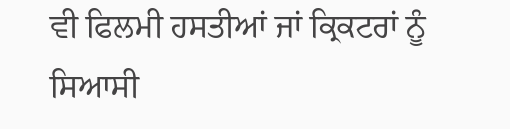ਵੀ ਫਿਲਮੀ ਹਸਤੀਆਂ ਜਾਂ ਕ੍ਰਿਕਟਰਾਂ ਨੂੰ ਸਿਆਸੀ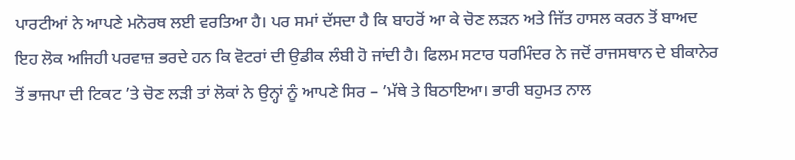ਪਾਰਟੀਆਂ ਨੇ ਆਪਣੇ ਮਨੋਰਥ ਲਈ ਵਰਤਿਆ ਹੈ। ਪਰ ਸਮਾਂ ਦੱਸਦਾ ਹੈ ਕਿ ਬਾਹਰੋਂ ਆ ਕੇ ਚੋਣ ਲੜਨ ਅਤੇ ਜਿੱਤ ਹਾਸਲ ਕਰਨ ਤੋਂ ਬਾਅਦ ਇਹ ਲੋਕ ਅਜਿਹੀ ਪਰਵਾਜ਼ ਭਰਦੇ ਹਨ ਕਿ ਵੋਟਰਾਂ ਦੀ ਉਡੀਕ ਲੰਬੀ ਹੋ ਜਾਂਦੀ ਹੈ। ਫਿਲਮ ਸਟਾਰ ਧਰਮਿੰਦਰ ਨੇ ਜਦੋਂ ਰਾਜਸਥਾਨ ਦੇ ਬੀਕਾਨੇਰ ਤੋਂ ਭਾਜਪਾ ਦੀ ਟਿਕਟ ’ਤੇ ਚੋਣ ਲੜੀ ਤਾਂ ਲੋਕਾਂ ਨੇ ਉਨ੍ਹਾਂ ਨੂੰ ਆਪਣੇ ਸਿਰ – ’ਮੱਥੇ ਤੇ ਬਿਠਾਇਆ। ਭਾਰੀ ਬਹੁਮਤ ਨਾਲ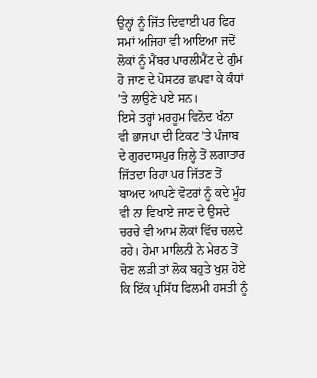ਉਨ੍ਹਾਂ ਨੂੰ ਜਿੱਤ ਦਿਵਾਈ ਪਰ ਫਿਰ ਸਮਾਂ ਅਜਿਹਾ ਵੀ ਆਇਆ ਜਦੋਂ ਲੋਕਾਂ ਨੂੰ ਮੈਂਬਰ ਪਾਰਲੀਮੈਂਟ ਦੇ ਗੁੰਮ ਹੋ ਜਾਣ ਦੇ ਪੋਸਟਰ ਛਪਵਾ ਕੇ ਕੰਧਾਂ ’ਤੇ ਲਾਉਣੇ ਪਏ ਸਨ।
ਇਸੇ ਤਰ੍ਹਾਂ ਮਰਹੂਮ ਵਿਨੋਦ ਖੰਨਾ ਵੀ ਭਾਜਪਾ ਦੀ ਟਿਕਟ ’ਤੇ ਪੰਜਾਬ ਦੇ ਗੁਰਦਾਸਪੁਰ ਜ਼ਿਲ੍ਹੇ ਤੋਂ ਲਗਾਤਾਰ ਜਿੱਤਦਾ ਰਿਹਾ ਪਰ ਜਿੱਤਣ ਤੋਂ ਬਾਅਦ ਆਪਣੇ ਵੋਟਰਾਂ ਨੂੰ ਕਦੇ ਮੂੰਹ ਵੀ ਨਾ ਵਿਖਾਏ ਜਾਣ ਦੇ ਉਸਦੇ ਚਰਚੇ ਵੀ ਆਮ ਲੋਕਾਂ ਵਿੱਚ ਚਲਦੇ ਰਹੇ। ਹੇਮਾ ਮਾਲਿਨੀ ਨੇ ਮੇਰਠ ਤੋਂ ਚੋਣ ਲੜੀ ਤਾਂ ਲੋਕ ਬਹੁਤੇ ਖੁਸ਼ ਹੋਏ ਕਿ ਇੱਕ ਪ੍ਰਸਿੱਧ ਫਿਲਮੀ ਹਸਤੀ ਨੂੰ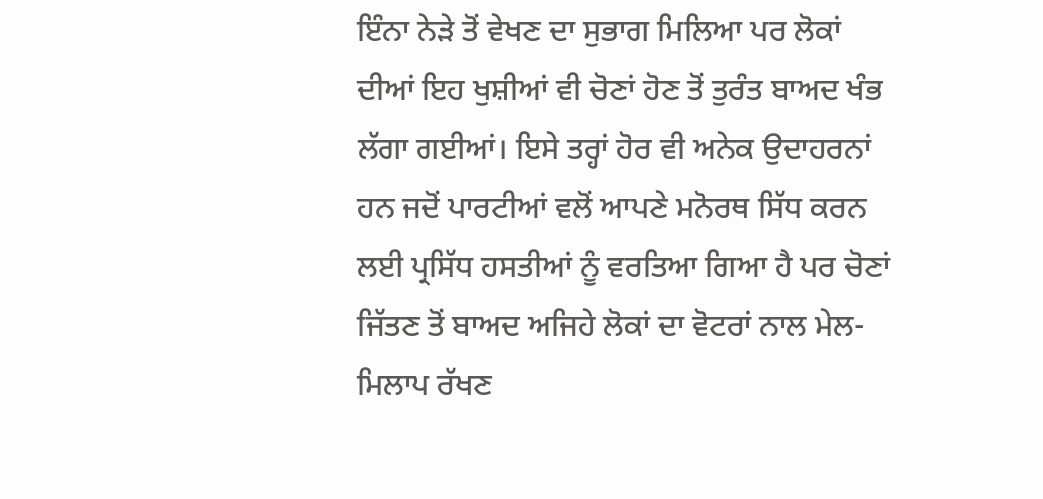ਇੰਨਾ ਨੇੜੇ ਤੋਂ ਵੇਖਣ ਦਾ ਸੁਭਾਗ ਮਿਲਿਆ ਪਰ ਲੋਕਾਂ ਦੀਆਂ ਇਹ ਖੁਸ਼ੀਆਂ ਵੀ ਚੋਣਾਂ ਹੋਣ ਤੋਂ ਤੁਰੰਤ ਬਾਅਦ ਖੰਭ ਲੱਗਾ ਗਈਆਂ। ਇਸੇ ਤਰ੍ਹਾਂ ਹੋਰ ਵੀ ਅਨੇਕ ਉਦਾਹਰਨਾਂ ਹਨ ਜਦੋਂ ਪਾਰਟੀਆਂ ਵਲੋਂ ਆਪਣੇ ਮਨੋਰਥ ਸਿੱਧ ਕਰਨ ਲਈ ਪ੍ਰਸਿੱਧ ਹਸਤੀਆਂ ਨੂੰ ਵਰਤਿਆ ਗਿਆ ਹੈ ਪਰ ਚੋਣਾਂ ਜਿੱਤਣ ਤੋਂ ਬਾਅਦ ਅਜਿਹੇ ਲੋਕਾਂ ਦਾ ਵੋਟਰਾਂ ਨਾਲ ਮੇਲ-ਮਿਲਾਪ ਰੱਖਣ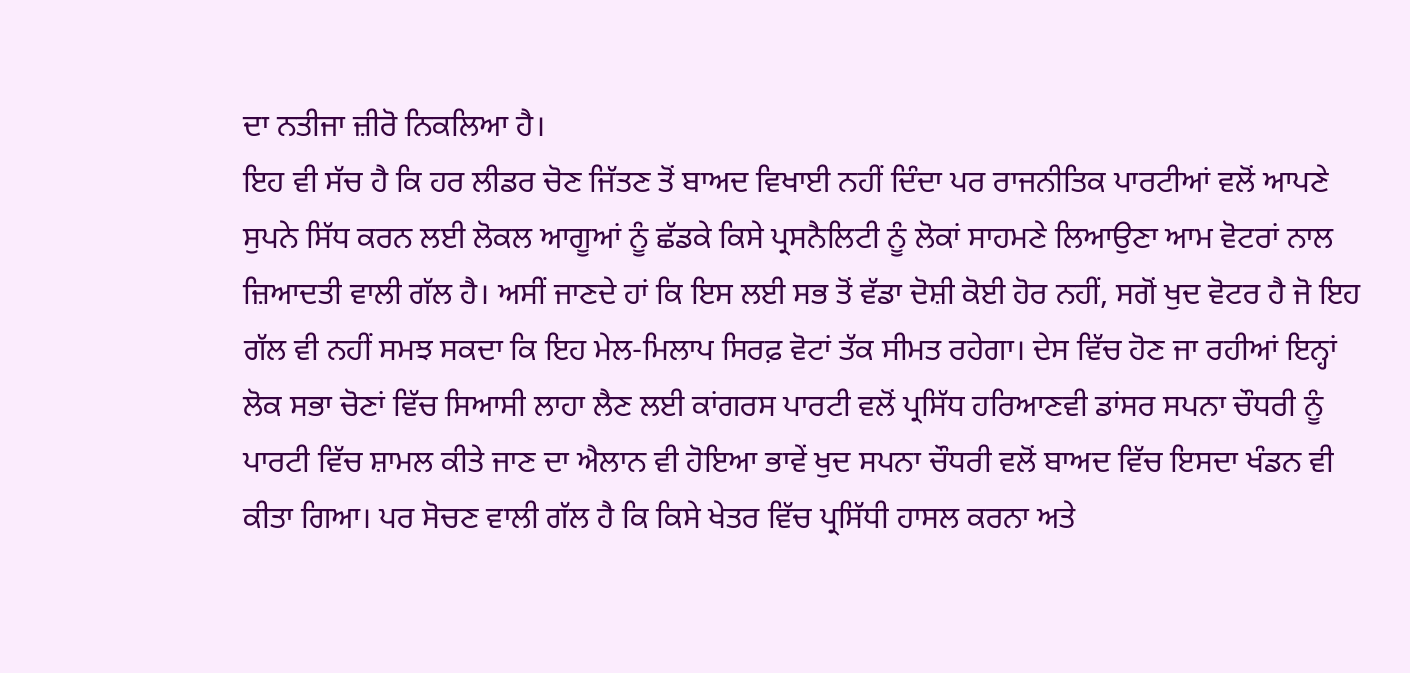ਦਾ ਨਤੀਜਾ ਜ਼ੀਰੋ ਨਿਕਲਿਆ ਹੈ।
ਇਹ ਵੀ ਸੱਚ ਹੈ ਕਿ ਹਰ ਲੀਡਰ ਚੋਣ ਜਿੱਤਣ ਤੋਂ ਬਾਅਦ ਵਿਖਾਈ ਨਹੀਂ ਦਿੰਦਾ ਪਰ ਰਾਜਨੀਤਿਕ ਪਾਰਟੀਆਂ ਵਲੋਂ ਆਪਣੇ ਸੁਪਨੇ ਸਿੱਧ ਕਰਨ ਲਈ ਲੋਕਲ ਆਗੂਆਂ ਨੂੰ ਛੱਡਕੇ ਕਿਸੇ ਪ੍ਰਸਨੈਲਿਟੀ ਨੂੰ ਲੋਕਾਂ ਸਾਹਮਣੇ ਲਿਆਉਣਾ ਆਮ ਵੋਟਰਾਂ ਨਾਲ ਜ਼ਿਆਦਤੀ ਵਾਲੀ ਗੱਲ ਹੈ। ਅਸੀਂ ਜਾਣਦੇ ਹਾਂ ਕਿ ਇਸ ਲਈ ਸਭ ਤੋਂ ਵੱਡਾ ਦੋਸ਼ੀ ਕੋਈ ਹੋਰ ਨਹੀਂ, ਸਗੋਂ ਖੁਦ ਵੋਟਰ ਹੈ ਜੋ ਇਹ ਗੱਲ ਵੀ ਨਹੀਂ ਸਮਝ ਸਕਦਾ ਕਿ ਇਹ ਮੇਲ-ਮਿਲਾਪ ਸਿਰਫ਼ ਵੋਟਾਂ ਤੱਕ ਸੀਮਤ ਰਹੇਗਾ। ਦੇਸ ਵਿੱਚ ਹੋਣ ਜਾ ਰਹੀਆਂ ਇਨ੍ਹਾਂ ਲੋਕ ਸਭਾ ਚੋਣਾਂ ਵਿੱਚ ਸਿਆਸੀ ਲਾਹਾ ਲੈਣ ਲਈ ਕਾਂਗਰਸ ਪਾਰਟੀ ਵਲੋਂ ਪ੍ਰਸਿੱਧ ਹਰਿਆਣਵੀ ਡਾਂਸਰ ਸਪਨਾ ਚੌਧਰੀ ਨੂੰ ਪਾਰਟੀ ਵਿੱਚ ਸ਼ਾਮਲ ਕੀਤੇ ਜਾਣ ਦਾ ਐਲਾਨ ਵੀ ਹੋਇਆ ਭਾਵੇਂ ਖੁਦ ਸਪਨਾ ਚੌਧਰੀ ਵਲੋਂ ਬਾਅਦ ਵਿੱਚ ਇਸਦਾ ਖੰਡਨ ਵੀ ਕੀਤਾ ਗਿਆ। ਪਰ ਸੋਚਣ ਵਾਲੀ ਗੱਲ ਹੈ ਕਿ ਕਿਸੇ ਖੇਤਰ ਵਿੱਚ ਪ੍ਰਸਿੱਧੀ ਹਾਸਲ ਕਰਨਾ ਅਤੇ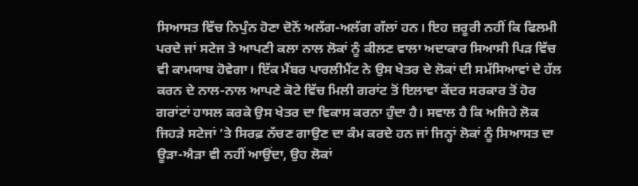ਸਿਆਸਤ ਵਿੱਚ ਨਿਪੁੰਨ ਹੋਣਾ ਦੋਨੋਂ ਅਲੱਗ-ਅਲੱਗ ਗੱਲਾਂ ਹਨ। ਇਹ ਜ਼ਰੂਰੀ ਨਹੀਂ ਕਿ ਫਿਲਮੀ ਪਰਦੇ ਜਾਂ ਸਟੇਜ ਤੇ ਆਪਣੀ ਕਲਾ ਨਾਲ ਲੋਕਾਂ ਨੂੰ ਕੀਲਣ ਵਾਲਾ ਅਦਾਕਾਰ ਸਿਆਸੀ ਪਿੜ ਵਿੱਚ ਵੀ ਕਾਮਯਾਬ ਹੋਵੇਗਾ। ਇੱਕ ਮੈਂਬਰ ਪਾਰਲੀਮੈਂਟ ਨੇ ਉਸ ਖੇਤਰ ਦੇ ਲੋਕਾਂ ਦੀ ਸਮੱਸਿਆਵਾਂ ਦੇ ਹੱਲ ਕਰਨ ਦੇ ਨਾਲ-ਨਾਲ ਆਪਣੇ ਕੋਟੇ ਵਿੱਚ ਮਿਲੀ ਗਰਾਂਟ ਤੋਂ ਇਲਾਵਾ ਕੇਂਦਰ ਸਰਕਾਰ ਤੋਂ ਹੋਰ ਗਰਾਂਟਾਂ ਹਾਸਲ ਕਰਕੇ ਉਸ ਖੇਤਰ ਦਾ ਵਿਕਾਸ ਕਰਨਾ ਹੁੰਦਾ ਹੈ। ਸਵਾਲ ਹੈ ਕਿ ਅਜਿਹੇ ਲੋਕ ਜਿਹੜੇ ਸਟੇਜਾਂ ’ਤੇ ਸਿਰਫ਼ ਨੱਚਣ ਗਾਉਣ ਦਾ ਕੰਮ ਕਰਦੇ ਹਨ ਜਾਂ ਜਿਨ੍ਹਾਂ ਲੋਕਾਂ ਨੂੰ ਸਿਆਸਤ ਦਾ ਊੜਾ-ਐੜਾ ਵੀ ਨਹੀਂ ਆਉਂਦਾ, ਉਹ ਲੋਕਾਂ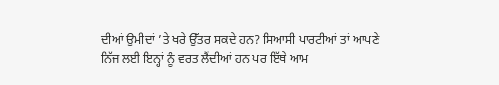ਦੀਆਂ ਉਮੀਦਾਂ ’ਤੇ ਖਰੇ ਉੱਤਰ ਸਕਦੇ ਹਨ? ਸਿਆਸੀ ਪਾਰਟੀਆਂ ਤਾਂ ਆਪਣੇ ਨਿੱਜ ਲਈ ਇਨ੍ਹਾਂ ਨੂੰ ਵਰਤ ਲੈਂਦੀਆਂ ਹਨ ਪਰ ਇੱਥੇ ਆਮ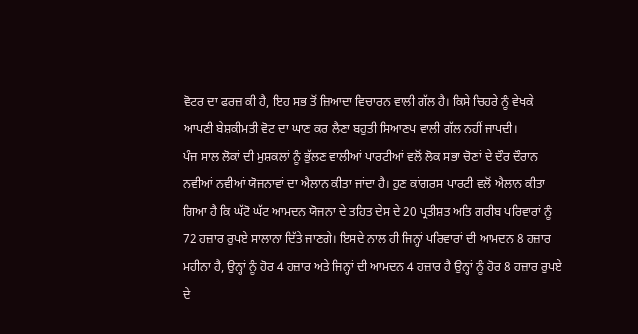ਵੋਟਰ ਦਾ ਫਰਜ਼ ਕੀ ਹੈ, ਇਹ ਸਭ ਤੋਂ ਜ਼ਿਆਦਾ ਵਿਚਾਰਨ ਵਾਲੀ ਗੱਲ ਹੈ। ਕਿਸੇ ਚਿਹਰੇ ਨੂੰ ਵੇਖਕੇ ਆਪਣੀ ਬੇਸ਼ਕੀਮਤੀ ਵੋਟ ਦਾ ਘਾਣ ਕਰ ਲੈਣਾ ਬਹੁਤੀ ਸਿਆਣਪ ਵਾਲੀ ਗੱਲ ਨਹੀਂ ਜਾਪਦੀ।
ਪੰਜ ਸਾਲ ਲੋਕਾਂ ਦੀ ਮੁਸ਼ਕਲਾਂ ਨੂੰ ਭੁੱਲਣ ਵਾਲੀਆਂ ਪਾਰਟੀਆਂ ਵਲੋਂ ਲੋਕ ਸਭਾ ਚੋਣਾਂ ਦੇ ਦੌਰ ਦੌਰਾਨ ਨਵੀਆਂ ਨਵੀਆਂ ਯੋਜਨਾਵਾਂ ਦਾ ਐਲਾਨ ਕੀਤਾ ਜਾਂਦਾ ਹੈ। ਹੁਣ ਕਾਂਗਰਸ ਪਾਰਟੀ ਵਲੋਂ ਐਲਾਨ ਕੀਤਾ ਗਿਆ ਹੈ ਕਿ ਘੱਟੋ ਘੱਟ ਆਮਦਨ ਯੋਜਨਾ ਦੇ ਤਹਿਤ ਦੇਸ ਦੇ 20 ਪ੍ਰਤੀਸ਼ਤ ਅਤਿ ਗਰੀਬ ਪਰਿਵਾਰਾਂ ਨੂੰ 72 ਹਜ਼ਾਰ ਰੁਪਏ ਸਾਲਾਨਾ ਦਿੱਤੇ ਜਾਣਗੇ। ਇਸਦੇ ਨਾਲ ਹੀ ਜਿਨ੍ਹਾਂ ਪਰਿਵਾਰਾਂ ਦੀ ਆਮਦਨ 8 ਹਜ਼ਾਰ ਮਹੀਨਾ ਹੈ, ਉਨ੍ਹਾਂ ਨੂੰ ਹੋਰ 4 ਹਜ਼ਾਰ ਅਤੇ ਜਿਨ੍ਹਾਂ ਦੀ ਆਮਦਨ 4 ਹਜ਼ਾਰ ਹੈ ਉਨ੍ਹਾਂ ਨੂੰ ਹੋਰ 8 ਹਜ਼ਾਰ ਰੁਪਏ ਦੇ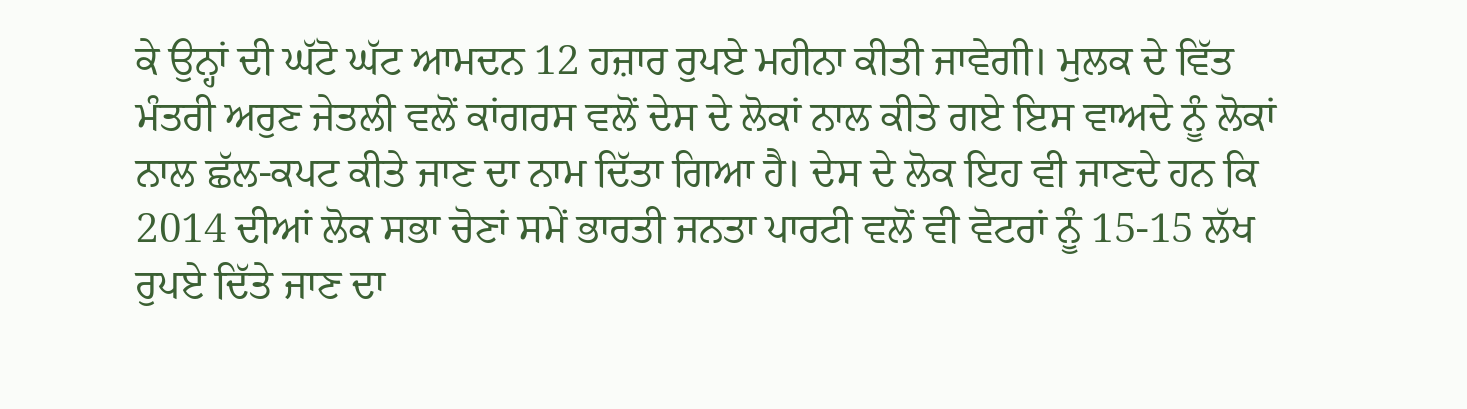ਕੇ ਉਨ੍ਹਾਂ ਦੀ ਘੱਟੋ ਘੱਟ ਆਮਦਨ 12 ਹਜ਼ਾਰ ਰੁਪਏ ਮਹੀਨਾ ਕੀਤੀ ਜਾਵੇਗੀ। ਮੁਲਕ ਦੇ ਵਿੱਤ ਮੰਤਰੀ ਅਰੁਣ ਜੇਤਲੀ ਵਲੋਂ ਕਾਂਗਰਸ ਵਲੋਂ ਦੇਸ ਦੇ ਲੋਕਾਂ ਨਾਲ ਕੀਤੇ ਗਏ ਇਸ ਵਾਅਦੇ ਨੂੰ ਲੋਕਾਂ ਨਾਲ ਛੱਲ-ਕਪਟ ਕੀਤੇ ਜਾਣ ਦਾ ਨਾਮ ਦਿੱਤਾ ਗਿਆ ਹੈ। ਦੇਸ ਦੇ ਲੋਕ ਇਹ ਵੀ ਜਾਣਦੇ ਹਨ ਕਿ 2014 ਦੀਆਂ ਲੋਕ ਸਭਾ ਚੋਣਾਂ ਸਮੇਂ ਭਾਰਤੀ ਜਨਤਾ ਪਾਰਟੀ ਵਲੋਂ ਵੀ ਵੋਟਰਾਂ ਨੂੰ 15-15 ਲੱਖ ਰੁਪਏ ਦਿੱਤੇ ਜਾਣ ਦਾ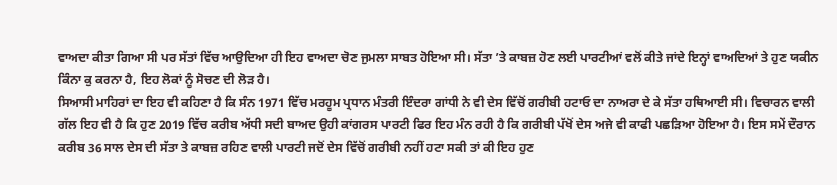ਵਾਅਦਾ ਕੀਤਾ ਗਿਆ ਸੀ ਪਰ ਸੱਤਾਂ ਵਿੱਚ ਆਉਦਿਆ ਹੀ ਇਹ ਵਾਅਦਾ ਚੋਣ ਜੁਮਲਾ ਸਾਬਤ ਹੋਇਆ ਸੀ। ਸੱਤਾ ’ਤੇ ਕਾਬਜ਼ ਹੋਣ ਲਈ ਪਾਰਟੀਆਂ ਵਲੋਂ ਕੀਤੇ ਜਾਂਦੇ ਇਨ੍ਹਾਂ ਵਾਅਦਿਆਂ ਤੇ ਹੁਣ ਯਕੀਨ ਕਿੰਨਾ ਕੁ ਕਰਨਾ ਹੈ, ਇਹ ਲੋਕਾਂ ਨੂੰ ਸੋਚਣ ਦੀ ਲੋੜ ਹੈ।
ਸਿਆਸੀ ਮਾਹਿਰਾਂ ਦਾ ਇਹ ਵੀ ਕਹਿਣਾ ਹੈ ਕਿ ਸੰਨ 1971 ਵਿੱਚ ਮਰਹੂਮ ਪ੍ਰਧਾਨ ਮੰਤਰੀ ਇੰਦਰਾ ਗਾਂਧੀ ਨੇ ਵੀ ਦੇਸ ਵਿੱਚੋਂ ਗਰੀਬੀ ਹਟਾਓ ਦਾ ਨਾਅਰਾ ਦੇ ਕੇ ਸੱਤਾ ਹਥਿਆਈ ਸੀ। ਵਿਚਾਰਨ ਵਾਲੀ ਗੱਲ ਇਹ ਵੀ ਹੈ ਕਿ ਹੁਣ 2019 ਵਿੱਚ ਕਰੀਬ ਅੱਧੀ ਸਦੀ ਬਾਅਦ ਉਹੀ ਕਾਂਗਰਸ ਪਾਰਟੀ ਫਿਰ ਇਹ ਮੰਨ ਰਹੀ ਹੈ ਕਿ ਗਰੀਬੀ ਪੱਖੋਂ ਦੇਸ ਅਜੇ ਵੀ ਕਾਫੀ ਪਛੜਿਆ ਹੋਇਆ ਹੈ। ਇਸ ਸਮੇਂ ਦੌਰਾਨ ਕਰੀਬ 36 ਸਾਲ ਦੇਸ ਦੀ ਸੱਤਾ ਤੇ ਕਾਬਜ਼ ਰਹਿਣ ਵਾਲੀ ਪਾਰਟੀ ਜਦੋਂ ਦੇਸ ਵਿੱਚੋਂ ਗਰੀਬੀ ਨਹੀਂ ਹਟਾ ਸਕੀ ਤਾਂ ਕੀ ਇਹ ਹੁਣ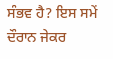ਸੰਭਵ ਹੈ? ਇਸ ਸਮੇਂ ਦੌਰਾਨ ਜੇਕਰ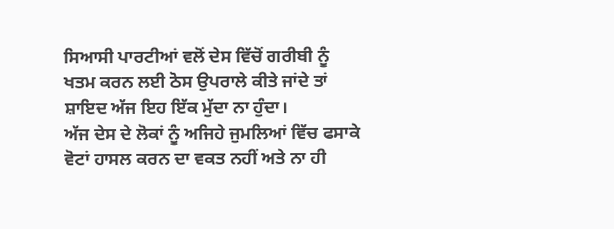ਸਿਆਸੀ ਪਾਰਟੀਆਂ ਵਲੋਂ ਦੇਸ ਵਿੱਚੋਂ ਗਰੀਬੀ ਨੂੰ ਖਤਮ ਕਰਨ ਲਈ ਠੋਸ ਉਪਰਾਲੇ ਕੀਤੇ ਜਾਂਦੇ ਤਾਂ ਸ਼ਾਇਦ ਅੱਜ ਇਹ ਇੱਕ ਮੁੱਦਾ ਨਾ ਹੁੰਦਾ।
ਅੱਜ ਦੇਸ ਦੇ ਲੋਕਾਂ ਨੂੰ ਅਜਿਹੇ ਜੁਮਲਿਆਂ ਵਿੱਚ ਫਸਾਕੇ ਵੋਟਾਂ ਹਾਸਲ ਕਰਨ ਦਾ ਵਕਤ ਨਹੀਂ ਅਤੇ ਨਾ ਹੀ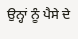ਉਨ੍ਹਾਂ ਨੂੰ ਪੈਸੇ ਦੇ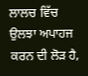ਲਾਲਚ ਵਿੱਚ ਉਲਝਾ ਅਪਾਹਜ ਕਰਨ ਦੀ ਲੋੜ ਹੈ,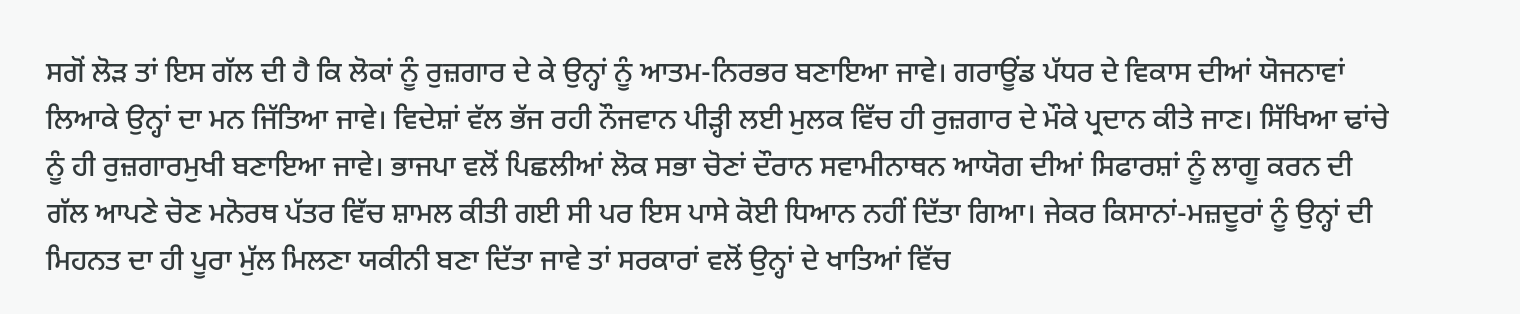ਸਗੋਂ ਲੋੜ ਤਾਂ ਇਸ ਗੱਲ ਦੀ ਹੈ ਕਿ ਲੋਕਾਂ ਨੂੰ ਰੁਜ਼ਗਾਰ ਦੇ ਕੇ ਉਨ੍ਹਾਂ ਨੂੰ ਆਤਮ-ਨਿਰਭਰ ਬਣਾਇਆ ਜਾਵੇ। ਗਰਾਊਂਡ ਪੱਧਰ ਦੇ ਵਿਕਾਸ ਦੀਆਂ ਯੋਜਨਾਵਾਂ ਲਿਆਕੇ ਉਨ੍ਹਾਂ ਦਾ ਮਨ ਜਿੱਤਿਆ ਜਾਵੇ। ਵਿਦੇਸ਼ਾਂ ਵੱਲ ਭੱਜ ਰਹੀ ਨੌਜਵਾਨ ਪੀੜ੍ਹੀ ਲਈ ਮੁਲਕ ਵਿੱਚ ਹੀ ਰੁਜ਼ਗਾਰ ਦੇ ਮੌਕੇ ਪ੍ਰਦਾਨ ਕੀਤੇ ਜਾਣ। ਸਿੱਖਿਆ ਢਾਂਚੇ ਨੂੰ ਹੀ ਰੁਜ਼ਗਾਰਮੁਖੀ ਬਣਾਇਆ ਜਾਵੇ। ਭਾਜਪਾ ਵਲੋਂ ਪਿਛਲੀਆਂ ਲੋਕ ਸਭਾ ਚੋਣਾਂ ਦੌਰਾਨ ਸਵਾਮੀਨਾਥਨ ਆਯੋਗ ਦੀਆਂ ਸਿਫਾਰਸ਼ਾਂ ਨੂੰ ਲਾਗੂ ਕਰਨ ਦੀ ਗੱਲ ਆਪਣੇ ਚੋਣ ਮਨੋਰਥ ਪੱਤਰ ਵਿੱਚ ਸ਼ਾਮਲ ਕੀਤੀ ਗਈ ਸੀ ਪਰ ਇਸ ਪਾਸੇ ਕੋਈ ਧਿਆਨ ਨਹੀਂ ਦਿੱਤਾ ਗਿਆ। ਜੇਕਰ ਕਿਸਾਨਾਂ-ਮਜ਼ਦੂਰਾਂ ਨੂੰ ਉਨ੍ਹਾਂ ਦੀ ਮਿਹਨਤ ਦਾ ਹੀ ਪੂਰਾ ਮੁੱਲ ਮਿਲਣਾ ਯਕੀਨੀ ਬਣਾ ਦਿੱਤਾ ਜਾਵੇ ਤਾਂ ਸਰਕਾਰਾਂ ਵਲੋਂ ਉਨ੍ਹਾਂ ਦੇ ਖਾਤਿਆਂ ਵਿੱਚ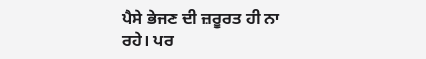ਪੈਸੇ ਭੇਜਣ ਦੀ ਜ਼ਰੂਰਤ ਹੀ ਨਾ ਰਹੇ। ਪਰ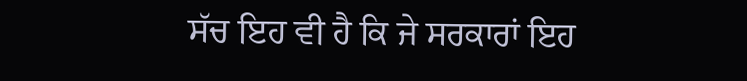ਸੱਚ ਇਹ ਵੀ ਹੈ ਕਿ ਜੇ ਸਰਕਾਰਾਂ ਇਹ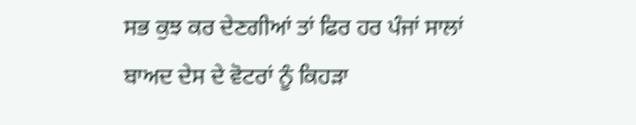ਸਭ ਕੁਝ ਕਰ ਦੇਣਗੀਆਂ ਤਾਂ ਫਿਰ ਹਰ ਪੰਜਾਂ ਸਾਲਾਂ ਬਾਅਦ ਦੇਸ ਦੇ ਵੋਟਰਾਂ ਨੂੰ ਕਿਹੜਾ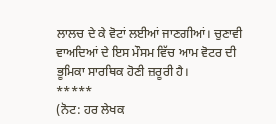ਲਾਲਚ ਦੇ ਕੇ ਵੋਟਾਂ ਲਈਆਂ ਜਾਣਗੀਆਂ। ਚੁਣਾਵੀ ਵਾਅਦਿਆਂ ਦੇ ਇਸ ਮੌਸਮ ਵਿੱਚ ਆਮ ਵੋਟਰ ਦੀ ਭੂਮਿਕਾ ਸਾਰਥਿਕ ਹੋਣੀ ਜ਼ਰੂਰੀ ਹੈ।
*****
(ਨੋਟ: ਹਰ ਲੇਖਕ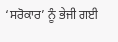‘ਸਰੋਕਾਰ’ ਨੂੰ ਭੇਜੀ ਗਈ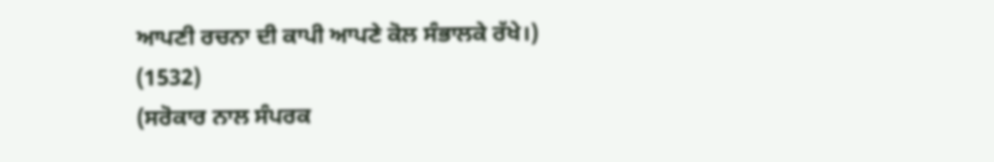ਆਪਣੀ ਰਚਨਾ ਦੀ ਕਾਪੀ ਆਪਣੇ ਕੋਲ ਸੰਭਾਲਕੇ ਰੱਖੇ।)
(1532)
(ਸਰੋਕਾਰ ਨਾਲ ਸੰਪਰਕ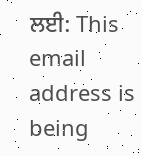ਲਈ: This email address is being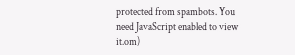protected from spambots. You need JavaScript enabled to view it.om)